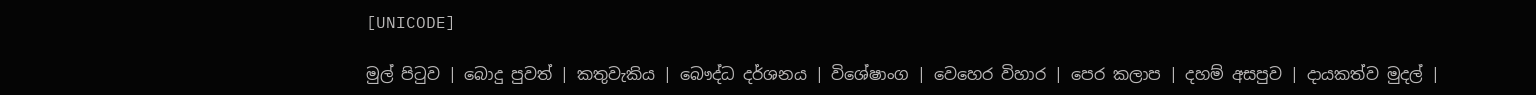[UNICODE]

මුල් පිටුව | බොදු පුවත් | කතුවැකිය | බෞද්ධ දර්ශනය | විශේෂාංග | වෙහෙර විහාර | පෙර කලාප | දහම් අසපුව | දායකත්ව මුදල් |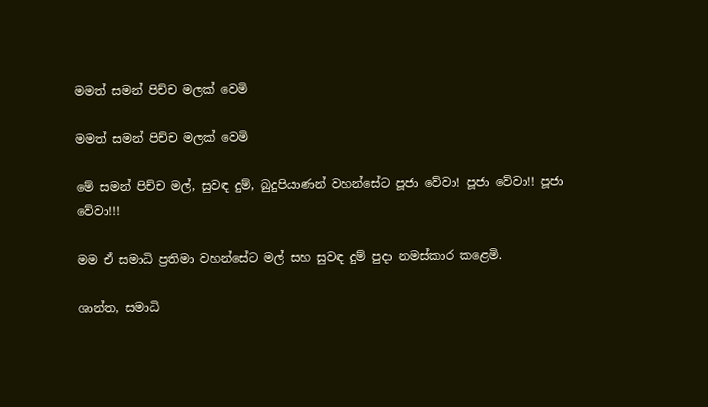මමත් සමන් පිච්ච මලක් වෙමි

මමත් සමන් පිච්ච මලක් වෙමි

මේ සමන් පිච්ච මල්, සුවඳ දුම්, බුදුපියාණන් වහන්සේට පූජා වේවා! පූජා වේවා!! පූජා වේවා!!!

මම ඒ සමාධි ප්‍රතිමා වහන්සේට මල් සහ සුවඳ දුම් පුදා නමස්කාර කළෙමි.

ශාන්ත, සමාධි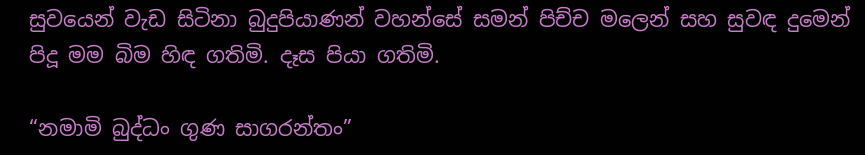සුවයෙන් වැඩ සිටිනා බුදුපියාණන් වහන්සේ සමන් පිච්ච මලෙන් සහ සුවඳ දුමෙන් පිදූ මම බිම හිඳ ගතිමි. දෑස පියා ගතිමි.

“නමාමි බුද්ධං ගුණ සාගරන්තං”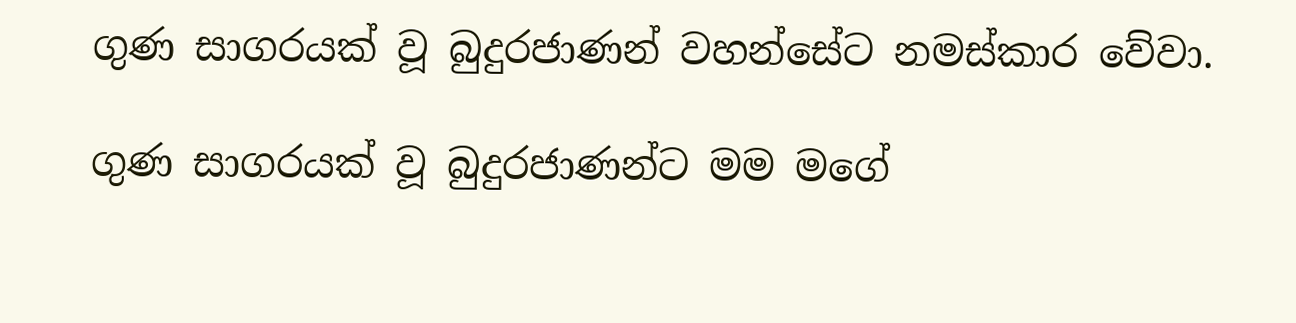ගුණ සාගරයක් වූ බුදුරජාණන් වහන්සේට නමස්කාර වේවා.

ගුණ සාගරයක් වූ බුදුරජාණන්ට මම මගේ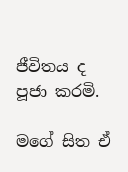ජීවිතය ද පූජා කරමි.

මගේ සිත ඒ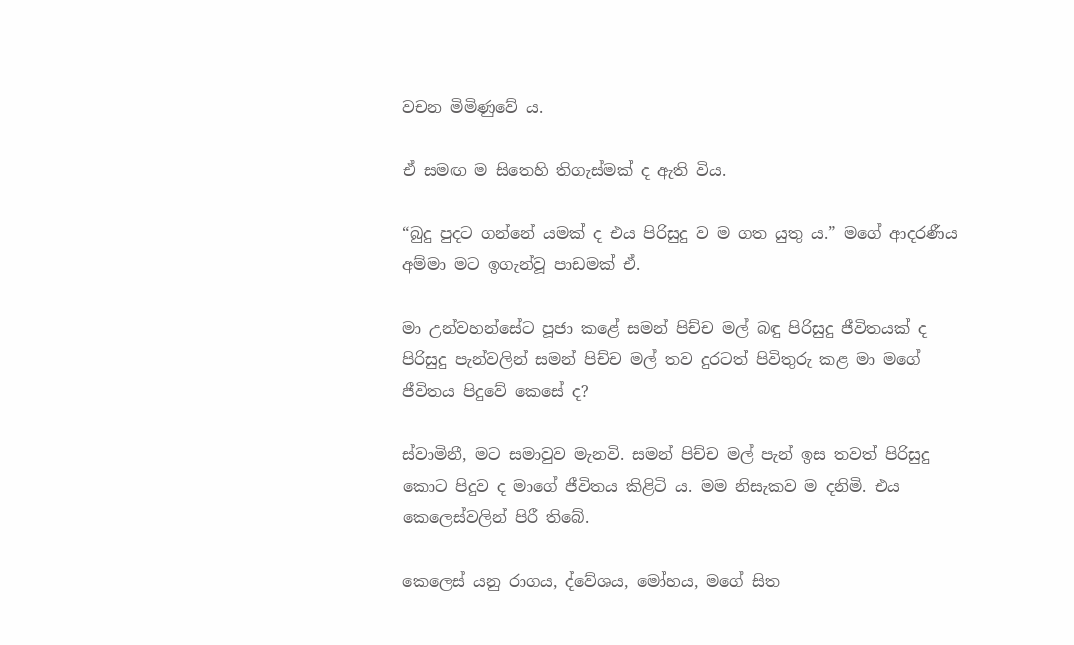වචන මිමිණුවේ ය.

ඒ සමඟ ම සිතෙහි තිගැස්මක් ද ඇති විය.

“බුදු පුදට ගන්නේ යමක් ද එය පිරිසුදු ව ම ගත යුතු ය.” මගේ ආදරණීය අම්මා මට ඉගැන්වූ පාඩමක් ඒ.

මා උන්වහන්සේට පූජා කළේ සමන් පිච්ච මල් බඳු පිරිසුදු ජීවිතයක් ද පිරිසුදු පැන්වලින් සමන් පිච්ච මල් තව දුරටත් පිවිතුරු කළ මා මගේ ජීවිතය පිදුවේ කෙසේ ද?

ස්වාමිනී, මට සමාවුව මැනවි. සමන් පිච්ච මල් පැන් ඉස තවත් පිරිසුදු කොට පිදුව ද මාගේ ජීවිතය කිළිටි ය. මම නිසැකව ම දනිමි. එය කෙලෙස්වලින් පිරී තිබේ.

කෙලෙස් යනු රාගය, ද්වේශය, මෝහය, මගේ සිත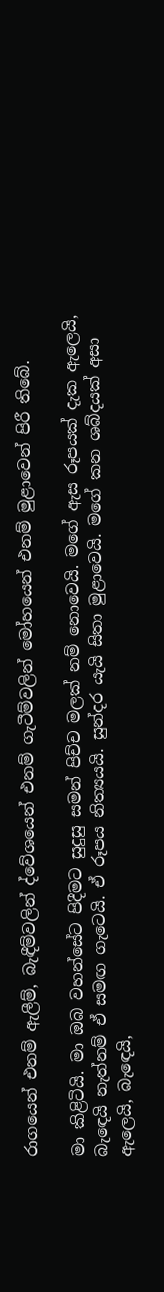රාගයෙන් එනම් ඇලීම්, බැඳීම්වලින් ද්වේශයෙන් එනම් ගැටීම්වලින් මෝහයෙන් එනම් මුළාවෙන් පිරී තිබේ.

මා කිළිටියි. මා ඔබ වහන්සේට පිදීමට සුදුසු සමන් පිච්ච මලක් නම් නොවෙයි. මගේ ඇස රූපයක් දැක ඇලෙයි, බැඳෙයි නැත්නම් ඒ සමඟ ගැටෙයි. ඒ රූපය නිත්‍යයයි. සුන්දර යැයි සිතා මුළාවෙයි. මගේ කන ශබ්දයක් අසා ඇලෙයි, බැඳෙයි,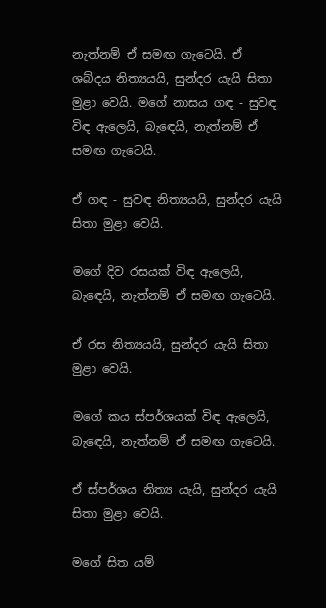නැත්නම් ඒ සමඟ ගැටෙයි. ඒ ශබ්දය නිත්‍යයයි, සුන්දර යැයි සිතා මුළා වෙයි. මගේ නාසය ගඳ - සුවඳ විඳ ඇලෙයි, බැඳෙයි, නැත්නම් ඒ සමඟ ගැටෙයි.

ඒ ගඳ - සුවඳ නිත්‍යයයි, සුන්දර යැයි සිතා මුළා වෙයි.

මගේ දිව රසයක් විඳ ඇලෙයි, බැඳෙයි, නැත්නම් ඒ සමඟ ගැටෙයි.

ඒ රස නිත්‍යයයි, සුන්දර යැයි සිතා මුළා වෙයි.

මගේ කය ස්පර්ශයක් විඳ ඇලෙයි, බැඳෙයි, නැත්නම් ඒ සමඟ ගැටෙයි.

ඒ ස්පර්ශය නිත්‍ය යැයි, සුන්දර යැයි සිතා මුළා වෙයි.

මගේ සිත යම්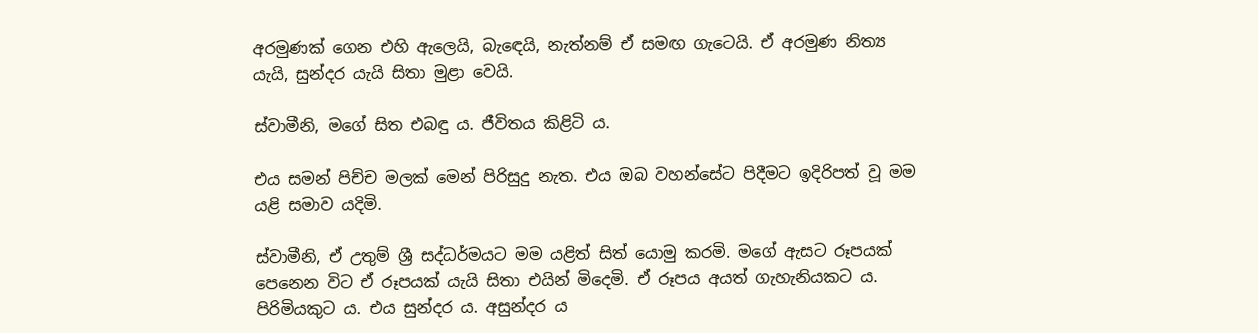අරමුණක් ගෙන එහි ඇලෙයි, බැඳෙයි, නැත්නම් ඒ සමඟ ගැටෙයි. ඒ අරමුණ නිත්‍ය යැයි, සුන්දර යැයි සිතා මුළා වෙයි.

ස්වාමීනි, මගේ සිත එබඳු ය. ජීවිතය කිළිටි ය.

එය සමන් පිච්ච මලක් මෙන් පිරිසුදු නැත. එය ඔබ වහන්සේට පිදීමට ඉදිරිපත් වූ මම යළි සමාව යදිමි.

ස්වාමීනි, ඒ උතුම් ශ්‍රී සද්ධර්මයට මම යළිත් සිත් යොමු කරමි. මගේ ඇසට රූපයක් පෙනෙන විට ඒ රූපයක් යැයි සිතා එයින් මිදෙමි. ඒ රූපය අයත් ගැහැනියකට ය. පිරිමියකුට ය. එය සුන්දර ය. අසුන්දර ය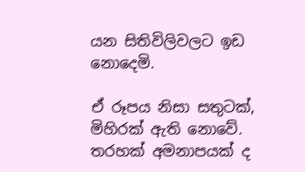යන සිතිවිලිවලට ඉඩ නොදෙමි.

ඒ රූපය නිසා සතුටක්, මිහිරක් ඇති නොවේ. තරහක් අමනාපයක් ද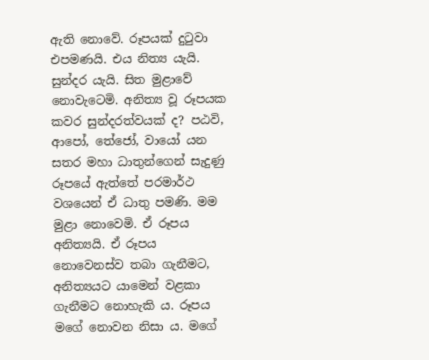ඇති නොවේ. රූපයක් දුටුවා එපමණයි. එය නිත්‍ය යැයි. සුන්දර යැයි. සිත මුළාවේ නොවැටෙමි. අනිත්‍ය වූ රූපයක කවර සුන්දරත්වයක් ද? පඨවි, ආපෝ, තේජෝ, වායෝ යන සතර මහා ධාතුන්ගෙන් සැදුණු රූපයේ ඇත්තේ පරමාර්ථ වශයෙන් ඒ ධාතු පමණි. මම මුළා නොවෙමි. ඒ රූපය අනිත්‍යයි. ඒ රූපය නොවෙනස්ව තබා ගැනීමට, අනිත්‍යයට යාමෙන් වළකා ගැනීමට නොහැකි ය. රූපය මගේ නොවන නිසා ය. මගේ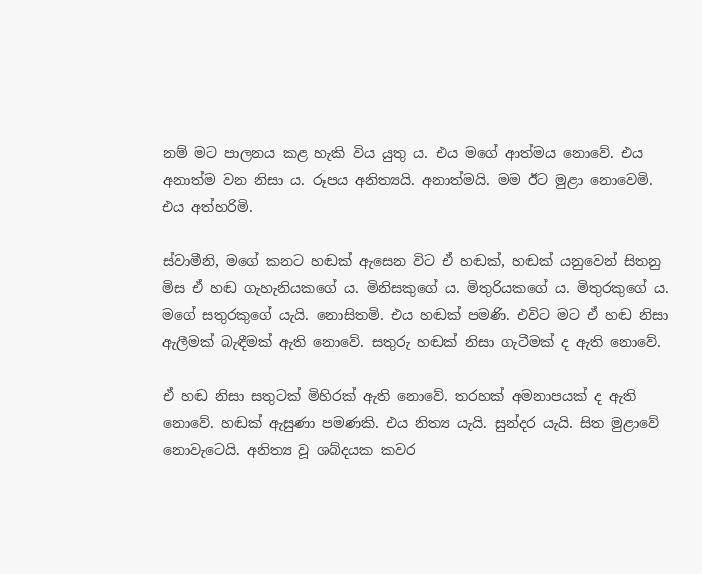නම් මට පාලනය කළ හැකි විය යුතු ය. එය මගේ ආත්මය නොවේ. එය අනාත්ම වන නිසා ය. රූපය අනිත්‍යයි. අනාත්මයි. මම ඊට මුළා නොවෙමි. එය අත්හරිමි.

ස්වාමීනි, මගේ කනට හඬක් ඇසෙන විට ඒ හඬක්, හඬක් යනුවෙන් සිතනු මිස ඒ හඬ ගැහැනියකගේ ය. මිනිසකුගේ ය. මිතුරියකගේ ය. මිතුරකුගේ ය. මගේ සතුරකුගේ යැයි. නොසිතමි. එය හඬක් පමණි. එවිට මට ඒ හඬ නිසා ඇලීමක් බැඳීමක් ඇති නොවේ. සතුරු හඬක් නිසා ගැටීමක් ද ඇති නොවේ.

ඒ හඬ නිසා සතුටක් මිහිරක් ඇති නොවේ. තරහක් අමනාපයක් ද ඇති නොවේ. හඬක් ඇසුණා පමණකි. එය නිත්‍ය යැයි. සුන්දර යැයි. සිත මුළාවේ නොවැටෙයි. අනිත්‍ය වූ ශබ්දයක කවර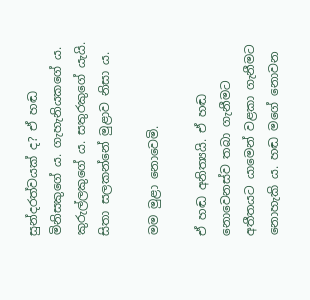සුන්දරත්වයක් ද? ඒ හඬ මිනිසකුගේ ය. ගැහැනියකගේ ය. කුරුල්ලකුගේ ය. සතුරකුගේ යැයි. සිතා සලකන්නේ මුළාව නිසා ය.

මම මුළා නොවෙමි.

ඒ හඬ අනිත්‍යයි. ඒ හඬ නොවෙනස්ව තබා ගැනීමට අතීතයට යාමෙන් වළකා ගැනීමට නොහැකි ය. හඬ මගේ නොවන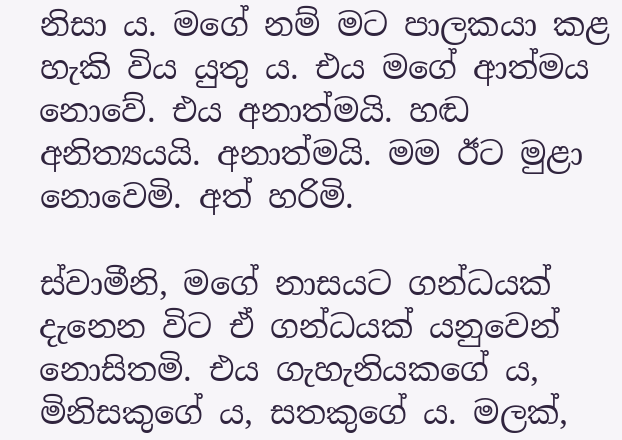නිසා ය. මගේ නම් මට පාලකයා කළ හැකි විය යුතු ය. එය මගේ ආත්මය නොවේ. එය අනාත්මයි. හඬ අනිත්‍යයයි. අනාත්මයි. මම ඊට මුළා නොවෙමි. අත් හරිමි.

ස්වාමීනි, මගේ නාසයට ගන්ධයක් දැනෙන විට ඒ ගන්ධයක් යනුවෙන් නොසිතමි. එය ගැහැනියකගේ ය, මිනිසකුගේ ය, සතකුගේ ය. මලක්,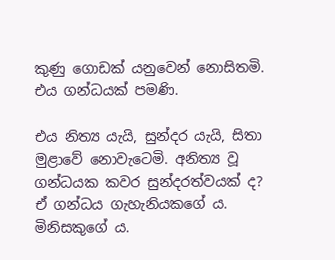කුණු ගොඩක් යනුවෙන් නොසිතමි. එය ගන්ධයක් පමණි.

එය නිත්‍ය යැයි, සුන්දර යැයි, සිතා මුළාවේ නොවැටෙමි. අනිත්‍ය වූ ගන්ධයක කවර සුන්දරත්වයක් ද? ඒ ගන්ධය ගැහැනියකගේ ය. මිනිසකුගේ ය.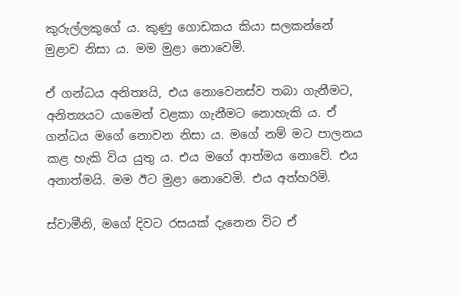කුරුල්ලකුගේ ය. කුණු ගොඩකය කියා සලකන්නේ මුළාව නිසා ය. මම මුළා නොවෙමි.

ඒ ගන්ධය අනිත්‍යයි, එය නොවෙනස්ව තබා ගැනීමට, අනිත්‍යයට යාමෙන් වළකා ගැනීමට නොහැකි ය. ඒ ගන්ධය මගේ නොවන නිසා ය. මගේ නම් මට පාලනය කළ හැකි විය යුතු ය. එය මගේ ආත්මය නොවේ. එය අනාත්මයි. මම ඊට මුළා නොවෙමි. එය අත්හරිමි.

ස්වාමීනි, මගේ දිවට රසයක් දැනෙන විට ඒ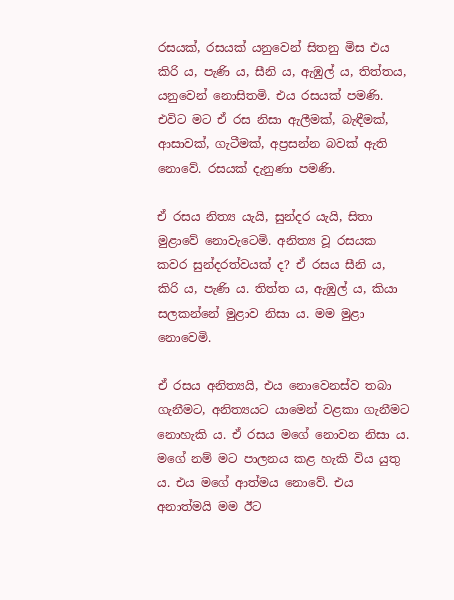රසයක්, රසයක් යනුවෙන් සිතනු මිස එය කිරි ය, පැණි ය, සීනි ය, ඇඹුල් ය, තිත්තය, යනුවෙන් නොසිතමි. එය රසයක් පමණි. එවිට මට ඒ රස නිසා ඇලීමක්, බැඳීමක්, ආසාවක්, ගැටීමක්, අප්‍රසන්න බවක් ඇති නොවේ. රසයක් දැනුණා පමණි.

ඒ රසය නිත්‍ය යැයි, සුන්දර යැයි, සිතා මුළාවේ නොවැටෙමි. අනිත්‍ය වූ රසයක කවර සුන්දරත්වයක් ද? ඒ රසය සීනි ය, කිරි ය, පැණි ය. තිත්ත ය, ඇඹුල් ය, කියා සලකන්නේ මුළාව නිසා ය. මම මුළා නොවෙමි.

ඒ රසය අනිත්‍යයි, එය නොවෙනස්ව තබා ගැනීමට, අනිත්‍යයට යාමෙන් වළකා ගැනීමට නොහැකි ය. ඒ රසය මගේ නොවන නිසා ය. මගේ නම් මට පාලනය කළ හැකි විය යුතු ය. එය මගේ ආත්මය නොවේ. එය අනාත්මයි මම ඊට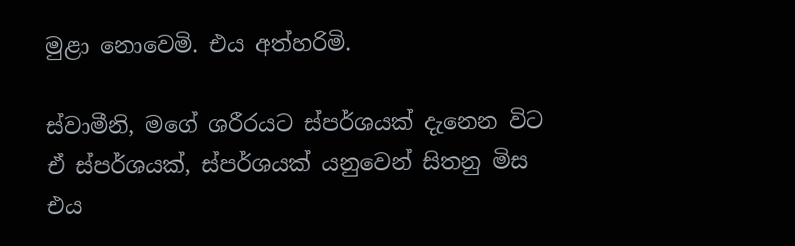මුළා නොවෙමි. එය අත්හරිමි.

ස්වාමීනි, මගේ ශරීරයට ස්පර්ශයක් දැනෙන විට ඒ ස්පර්ශයක්, ස්පර්ශයක් යනුවෙන් සිතනු මිස එය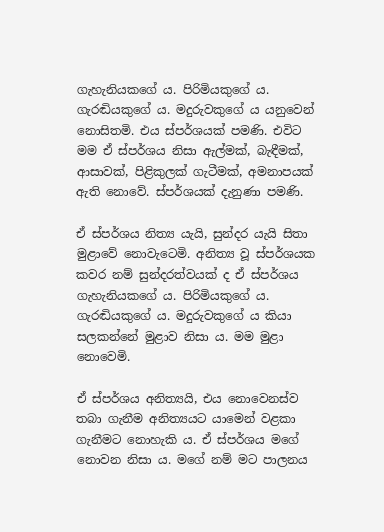ගැහැනියකගේ ය. පිරිමියකුගේ ය. ගැරඬියකුගේ ය. මදුරුවකුගේ ය යනුවෙන් නොසිතමි. එය ස්පර්ශයක් පමණි. එවිට මම ඒ ස්පර්ශය නිසා ඇල්මක්, බැඳීමක්, ආසාවක්, පිළිකුලක් ගැටීමක්, අමනාපයක් ඇති නොවේ. ස්පර්ශයක් දැනුණා පමණි.

ඒ ස්පර්ශය නිත්‍ය යැයි, සුන්දර යැයි සිතා මුළාවේ නොවැටෙමි. අනිත්‍ය වූ ස්පර්ශයක කවර නම් සුන්දරත්වයක් ද ඒ ස්පර්ශය ගැහැනියකගේ ය. පිරිමියකුගේ ය. ගැරඬියකුගේ ය. මදුරුවකුගේ ය කියා සලකන්නේ මුළාව නිසා ය. මම මුළා නොවෙමි.

ඒ ස්පර්ශය අනිත්‍යයි, එය නොවෙනස්ව තබා ගැනීම අනිත්‍යයට යාමෙන් වළකා ගැනීමට නොහැකි ය. ඒ ස්පර්ශය මගේ නොවන නිසා ය. මගේ නම් මට පාලනය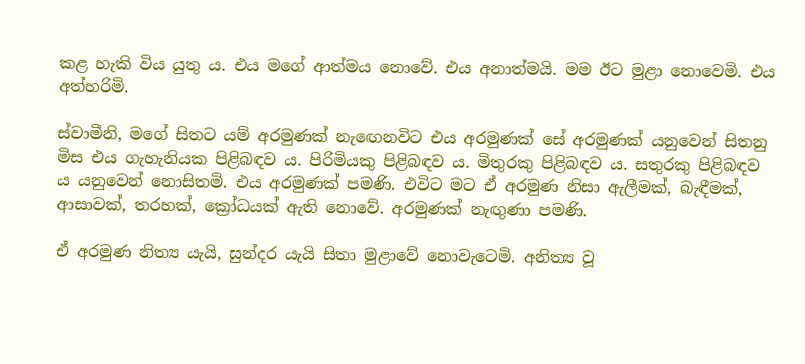කළ හැකි විය යුතු ය. එය මගේ ආත්මය නොවේ. එය අනාත්මයි. මම ඊට මුළා නොවෙමි. එය අත්හරිමි.

ස්වාමීනි, මගේ සිතට යම් අරමුණක් නැඟෙනවිට එය අරමුණක් සේ අරමුණක් යනුවෙන් සිතනු මිස එය ගැහැනියක පිළිබඳව ය. පිරිමියකු පිළිබඳව ය. මිතුරකු පිළිබඳව ය. සතුරකු පිළිබඳව ය යනුවෙන් නොසිතමි. එය අරමුණක් පමණි. එවිට මට ඒ අරමුණ නිසා ඇලීමක්, බැඳීමක්, ආසාවක්, තරහක්, ක්‍රෝධයක් ඇති නොවේ. අරමුණක් නැඟුණා පමණි.

ඒ අරමුණ නිත්‍ය යැයි, සුන්දර යැයි සිතා මුළාවේ නොවැටෙමි. අනිත්‍ය වූ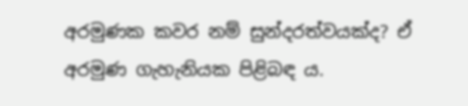අරමුණක කවර නම් සුන්දරත්වයක්ද? ඒ අරමුණ ගැහැනියක පිළිබඳ ය.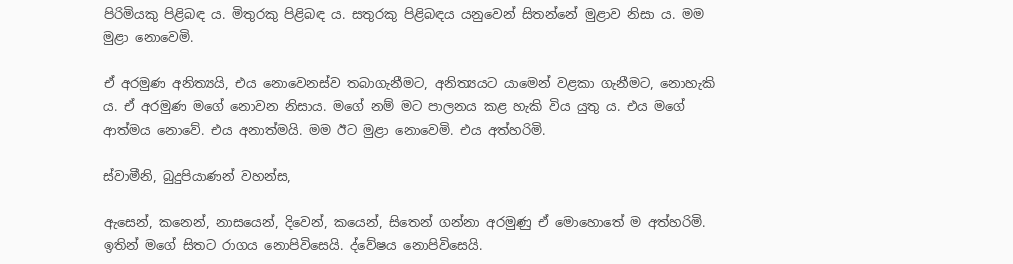පිරිමියකු පිළිබඳ ය. මිතුරකු පිළිබඳ ය. සතුරකු පිළිබඳය යනුවෙන් සිතන්නේ මුළාව නිසා ය. මම මුළා නොවෙමි.

ඒ අරමුණ අනිත්‍යයි, එය නොවෙනස්ව තබාගැනීමට, අනිත්‍යයට යාමෙන් වළකා ගැනීමට, නොහැකි ය. ඒ අරමුණ මගේ නොවන නිසාය. මගේ නම් මට පාලනය කළ හැකි විය යුතු ය. එය මගේ ආත්මය නොවේ. එය අනාත්මයි. මම ඊට මුළා නොවෙමි. එය අත්හරිමි.

ස්වාමීනි, බුදුපියාණන් වහන්ස,

ඇසෙන්, කනෙන්, නාසයෙන්, දිවෙන්, කයෙන්, සිතෙන් ගන්නා අරමුණු ඒ මොහොතේ ම අත්හරිමි. ඉතින් මගේ සිතට රාගය නොපිවිසෙයි. ද්වේෂය නොපිවිසෙයි.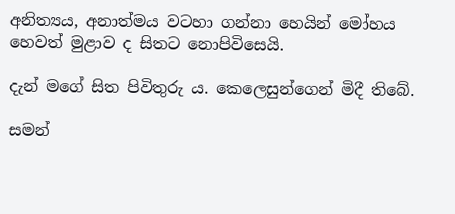අනිත්‍යය, අනාත්මය වටහා ගන්නා හෙයින් මෝහය හෙවත් මුළාව ද සිතට නොපිවිසෙයි.

දැන් මගේ සිත පිවිතුරු ය. කෙලෙසුන්ගෙන් මිදී තිබේ.

සමන්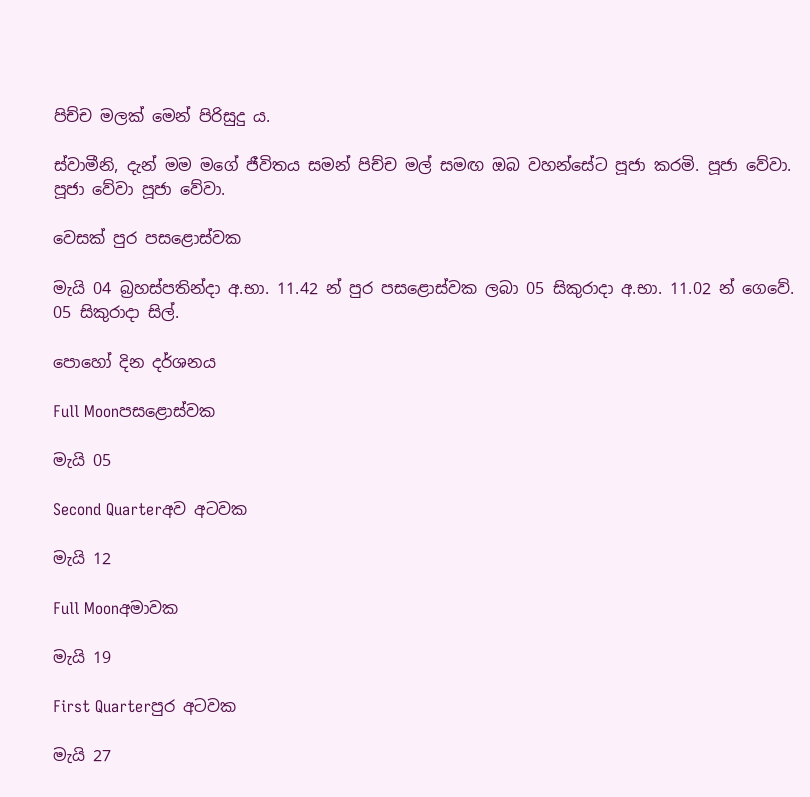පිච්ච මලක් මෙන් පිරිසුදු ය.

ස්වාමීනි, දැන් මම මගේ ජීවිතය සමන් පිච්ච මල් සමඟ ඔබ වහන්සේට පූජා කරමි. පූජා වේවා. පූජා වේවා පූජා වේවා.

වෙසක් පුර පසළොස්වක

මැයි 04 බ්‍රහස්පතින්දා අ.භා. 11.42 න් පුර පසළොස්වක ලබා 05 සිකුරාදා අ.භා. 11.02 න් ගෙවේ.
05 සිකුරාදා සිල්.

පොහෝ දින දර්ශනය

Full Moonපසළොස්වක

මැයි 05

Second Quarterඅව අටවක

මැයි 12

Full Moonඅමාවක

මැයි 19

First Quarterපුර අටවක

මැයි 27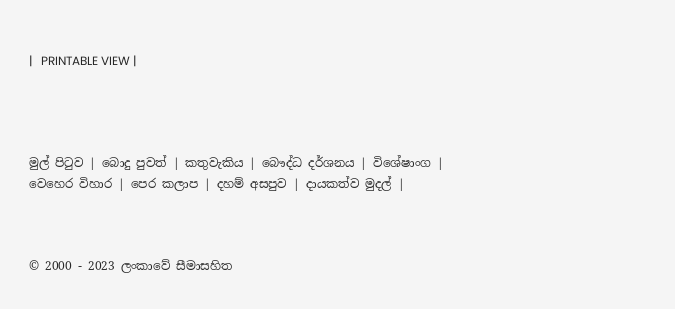|   PRINTABLE VIEW |




මුල් පිටුව | බොදු පුවත් | කතුවැකිය | බෞද්ධ දර්ශනය | විශේෂාංග | වෙහෙර විහාර | පෙර කලාප | දහම් අසපුව | දායකත්ව මුදල් |



© 2000 - 2023 ලංකාවේ සීමාසහිත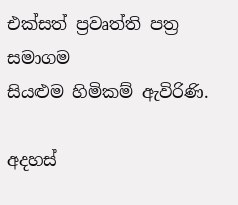එක්සත් ප්‍රවෘත්ති පත්‍ර සමාගම
සියළුම හිමිකම් ඇවිරිණි.

අදහස්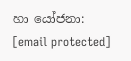හා යෝජනා: [email protected]